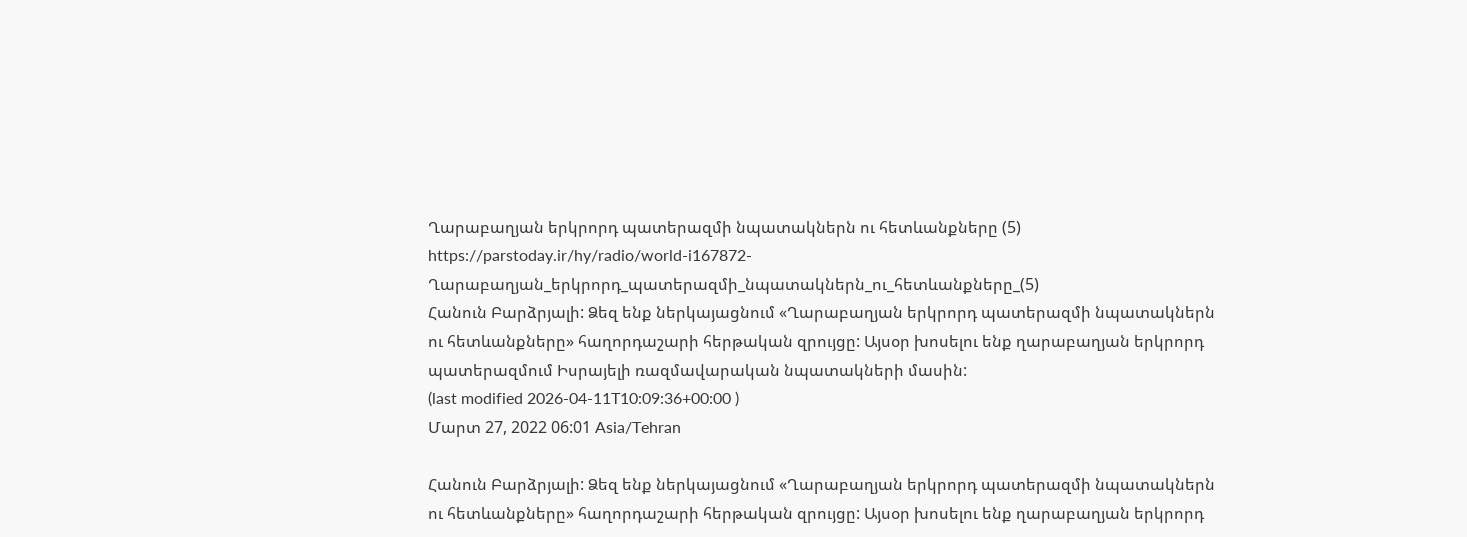Ղարաբաղյան երկրորդ պատերազմի նպատակներն ու հետևանքները (5)
https://parstoday.ir/hy/radio/world-i167872-Ղարաբաղյան_երկրորդ_պատերազմի_նպատակներն_ու_հետևանքները_(5)
Հանուն Բարձրյալի: Ձեզ ենք ներկայացնում «Ղարաբաղյան երկրորդ պատերազմի նպատակներն ու հետևանքները» հաղորդաշարի հերթական զրույցը: Այսօր խոսելու ենք ղարաբաղյան երկրորդ պատերազմում Իսրայելի ռազմավարական նպատակների մասին:
(last modified 2026-04-11T10:09:36+00:00 )
Մարտ 27, 2022 06:01 Asia/Tehran

Հանուն Բարձրյալի: Ձեզ ենք ներկայացնում «Ղարաբաղյան երկրորդ պատերազմի նպատակներն ու հետևանքները» հաղորդաշարի հերթական զրույցը: Այսօր խոսելու ենք ղարաբաղյան երկրորդ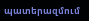պատերազմում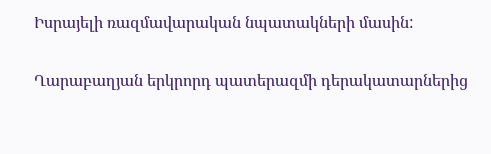Իսրայելի ռազմավարական նպատակների մասին:

Ղարաբաղյան երկրորդ պատերազմի դերակատարներից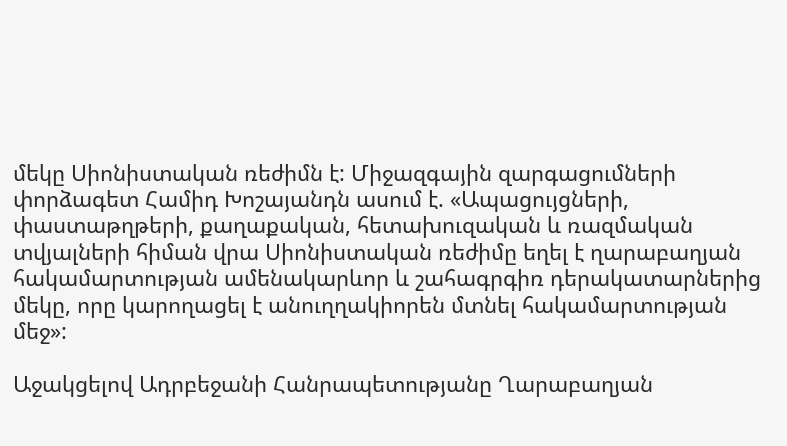մեկը Սիոնիստական ռեժիմն է: Միջազգային զարգացումների փորձագետ Համիդ Խոշայանդն ասում է. «Ապացույցների, փաստաթղթերի, քաղաքական, հետախուզական և ռազմական տվյալների հիման վրա Սիոնիստական ռեժիմը եղել է ղարաբաղյան հակամարտության ամենակարևոր և շահագրգիռ դերակատարներից մեկը, որը կարողացել է անուղղակիորեն մտնել հակամարտության մեջ»:

Աջակցելով Ադրբեջանի Հանրապետությանը Ղարաբաղյան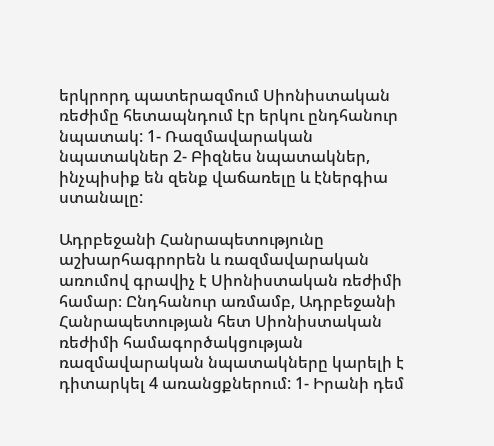երկրորդ պատերազմում Սիոնիստական ռեժիմը հետապնդում էր երկու ընդհանուր նպատակ: 1- Ռազմավարական նպատակներ 2- Բիզնես նպատակներ, ինչպիսիք են զենք վաճառելը և էներգիա ստանալը:

Ադրբեջանի Հանրապետությունը աշխարհագրորեն և ռազմավարական առումով գրավիչ է Սիոնիստական ռեժիմի համար։ Ընդհանուր առմամբ, Ադրբեջանի Հանրապետության հետ Սիոնիստական ռեժիմի համագործակցության ռազմավարական նպատակները կարելի է դիտարկել 4 առանցքներում: 1- Իրանի դեմ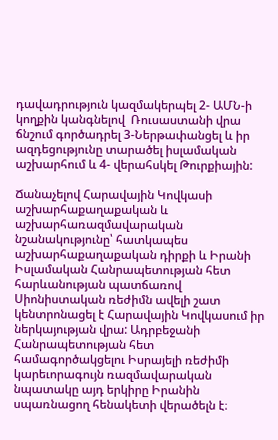դավադրություն կազմակերպել 2- ԱՄՆ-ի կողքին կանգնելով  Ռուսաստանի վրա ճնշում գործադրել 3-Ներթափանցել և իր  ազդեցությունը տարածել իսլամական աշխարհում և 4- վերահսկել Թուրքիային:

Ճանաչելով Հարավային Կովկասի աշխարհաքաղաքական և աշխարհառազմավարական նշանակությունը՝ հատկապես աշխարհաքաղաքական դիրքի և Իրանի Իսլամական Հանրապետության հետ հարևանության պատճառով Սիոնիստական ռեժիմն ավելի շատ կենտրոնացել է Հարավային Կովկասում իր ներկայության վրա: Ադրբեջանի Հանրապետության հետ համագործակցելու Իսրայելի ռեժիմի կարեւորագույն ռազմավարական նպատակը այդ երկիրը Իրանին սպառնացող հենակետի վերածելն է։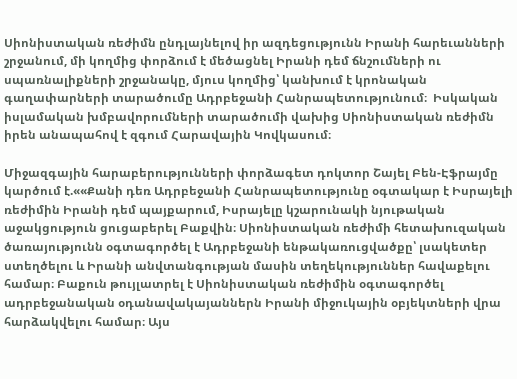Սիոնիստական ռեժիմն ընդլայնելով իր ազդեցությունն Իրանի հարեւանների շրջանում, մի կողմից փորձում է մեծացնել Իրանի դեմ ճնշումների ու սպառնալիքների շրջանակը, մյուս կողմից՝ կանխում է կրոնական գաղափարների տարածումը Ադրբեջանի Հանրապետությունում։  Իսկական  իսլամական խմբավորումների տարածումի վախից Սիոնիստական ռեժիմն իրեն անապահով է զգում Հարավային Կովկասում։

Միջազգային հարաբերությունների փորձագետ դոկտոր Շայել Բեն-Էֆրայմը կարծում է.««Քանի դեռ Ադրբեջանի Հանրապետությունը օգտակար է Իսրայելի ռեժիմին Իրանի դեմ պայքարում, Իսրայելը կշարունակի նյութական աջակցություն ցուցաբերել Բաքվին։ Սիոնիստական ռեժիմի հետախուզական ծառայությունն օգտագործել է Ադրբեջանի ենթակառուցվածքը՝ լսակետեր ստեղծելու և Իրանի անվտանգության մասին տեղեկություններ հավաքելու համար։ Բաքուն թույլատրել է Սիոնիստական ռեժիմին օգտագործել ադրբեջանական օդանավակայաններն Իրանի միջուկային օբյեկտների վրա հարձակվելու համար։ Այս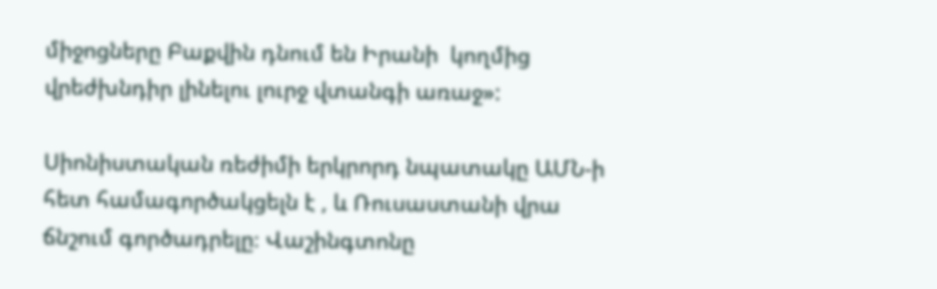միջոցները Բաքվին դնում են Իրանի  կողմից վրեժխնդիր լինելու լուրջ վտանգի առաջ»:

Սիոնիստական ռեժիմի երկրորդ նպատակը ԱՄՆ-ի հետ համագործակցելն է , և Ռուսաստանի վրա ճնշում գործադրելը։ Վաշինգտոնը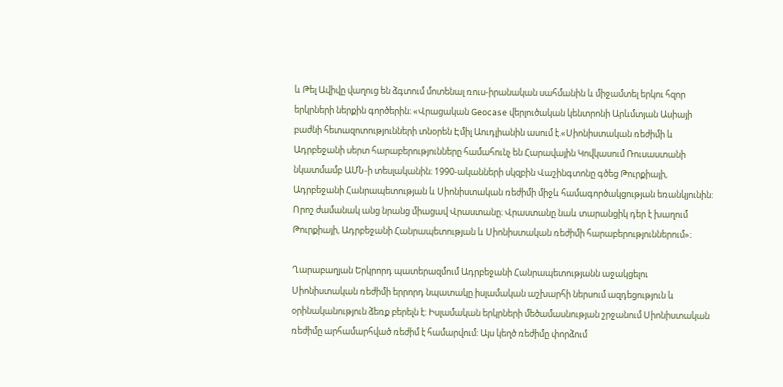և Թել Ավիվը վաղուց են ձգտում մոտենալ ռուս-իրանական սահմանին և միջամտել երկու հզոր երկրների ներքին գործերին։ «Վրացական Geocase վերլուծական կենտրոնի Արևմտյան Ասիայի բաժնի հետազոտությունների տնօրեն Էմիլ Աուդլիանին ասում է.«Սիոնիստական ռեժիմի և Ադրբեջանի սերտ հարաբերությունները համահունչ են Հարավային Կովկասում Ռուսաստանի նկատմամբ ԱՄՆ-ի տեսլականին։ 1990-ականների սկզբին Վաշինգտոնը գծեց Թուրքիայի, Ադրբեջանի Հանրապետության և Սիոնիստական ռեժիմի միջև համագործակցության եռանկյունին: Որոշ ժամանակ անց նրանց միացավ Վրաստանը։ Վրաստանը նաև տարանցիկ դեր է խաղում Թուրքիայի, Ադրբեջանի Հանրապետության և Սիոնիստական ռեժիմի հարաբերություններում»։

Ղարաբաղյան Երկրորդ պատերազմում Ադրբեջանի Հանրապետությանն աջակցելու Սիոնիստական ռեժիմի երրորդ նպատակը իսլամական աշխարհի ներսում ազդեցություն և օրինականություն ձեռք բերելն է: Իսլամական երկրների մեծամասնության շրջանում Սիոնիստական ռեժիմը արհամարհված ռեժիմ է համարվում: Այս կեղծ ռեժիմը փորձում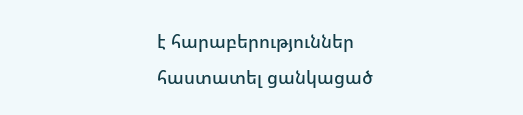է հարաբերություններ հաստատել ցանկացած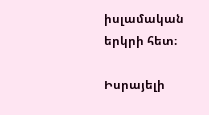իսլամական երկրի հետ։

Իսրայելի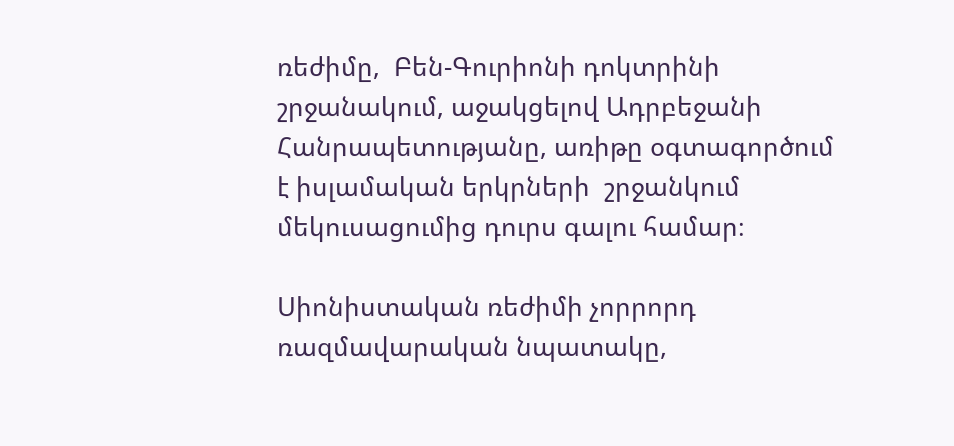ռեժիմը,  Բեն-Գուրիոնի դոկտրինի շրջանակում, աջակցելով Ադրբեջանի Հանրապետությանը, առիթը օգտագործում է իսլամական երկրների  շրջանկում մեկուսացումից դուրս գալու համար։

Սիոնիստական ռեժիմի չորրորդ ռազմավարական նպատակը,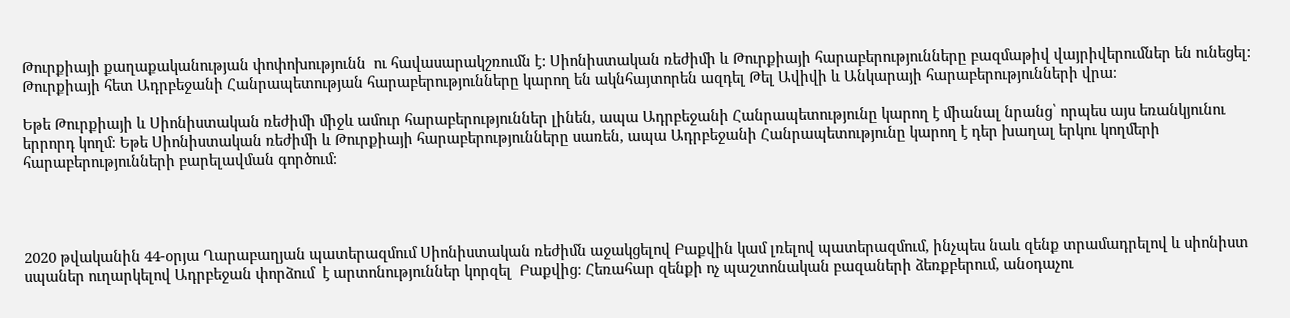Թուրքիայի քաղաքականության փոփոխությունն  ու հավասարակշռումն է: Սիոնիստական ռեժիմի և Թուրքիայի հարաբերությունները բազմաթիվ վայրիվերումներ են ունեցել: Թուրքիայի հետ Ադրբեջանի Հանրապետության հարաբերությունները կարող են ակնհայտորեն ազդել Թել Ավիվի և Անկարայի հարաբերությունների վրա։

Եթե Թուրքիայի և Սիոնիստական ռեժիմի միջև ամուր հարաբերություններ լինեն, ապա Ադրբեջանի Հանրապետությունը կարող է միանալ նրանց՝ որպես այս եռանկյունու երրորդ կողմ։ Եթե Սիոնիստական ռեժիմի և Թուրքիայի հարաբերությունները սառեն, ապա Ադրբեջանի Հանրապետությունը կարող է դեր խաղալ երկու կողմերի հարաբերությունների բարելավման գործում։




2020 թվականին 44-օրյա Ղարաբաղյան պատերազմում Սիոնիստական ռեժիմն աջակցելով Բաքվին կամ լռելով պատերազմում, ինչպես նաև զենք տրամադրելով և սիոնիստ սպաներ ուղարկելով Ադրբեջան փորձում  է արտոնություններ կորզել  Բաքվից։ Հեռահար զենքի ոչ պաշտոնական բազաների ձեռքբերում, անօդաչու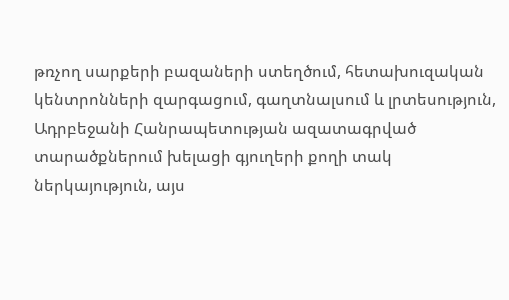թռչող սարքերի բազաների ստեղծում, հետախուզական կենտրոնների զարգացում, գաղտնալսում և լրտեսություն, Ադրբեջանի Հանրապետության ազատագրված տարածքներում խելացի գյուղերի քողի տակ ներկայություն, այս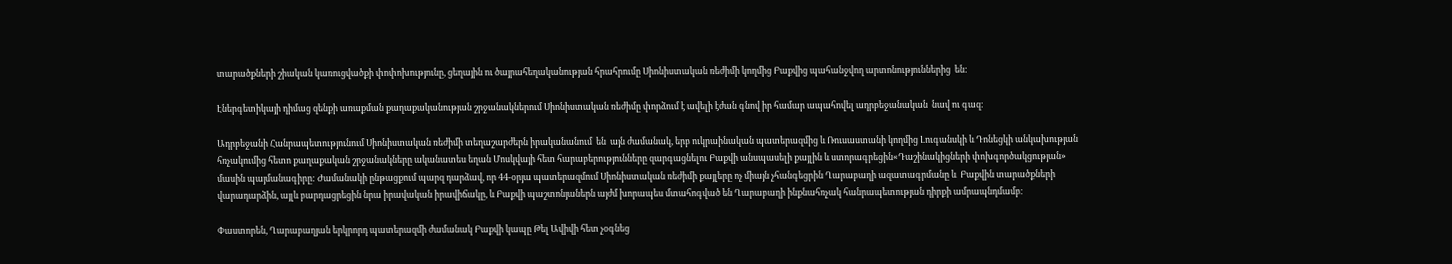տարածքների շիական կառուցվածքի փոփոխությունը, ցեղային ու ծայրահեղականության հրահրումը Սիոնիստական ռեժիմի կողմից Բաքվից պահանջվող արտոնություններից  են:

Էներգետիկայի դիմաց զենքի առաքման քաղաքականության շրջանակներում Սիոնիստական ռեժիմը փորձում է ավելի էժան գնով իր համար ապահովել ադրբեջանական  նավ ու գազ։

Ադրբեջանի Հանրապետությունում Սիոնիստական ռեժիմի տեղաշարժերն իրականանում  են  այն ժամանակ, երբ ուկրաինական պատերազմից և Ռուսաստանի կողմից Լուգանսկի և Դոնեցկի անկախության հռչակումից հետո քաղաքական շրջանակները ականատես եղան Մոսկվայի հետ հարաբերությունները զարգացնելու Բաքվի անսպասելի քայլին և ստորագրեցին«Դաշինակիցների փոխգործակցության» մասին պայմանագիրը: Ժամանակի ընթացքում պարզ դարձավ, որ 44-օրյա պատերազմում Սիոնիստական ռեժիմի քայլերը ոչ միայն չհանգեցրին Ղարաբաղի ազատագրմանը և  Բաքվին տարածքների վարադարձին, այլև բարդացրեցին նրա իրավական իրավիճակը, և Բաքվի պաշտոնյաներն այժմ խորապես մտահոգված են Ղարաբաղի ինքնահռչակ հանրապետության դիրքի ամրապնդմամբ։

Փաստորեն, Ղարաբաղյան երկրորդ պատերազմի ժամանակ Բաքվի կապը Թել Ավիվի հետ չօգնեց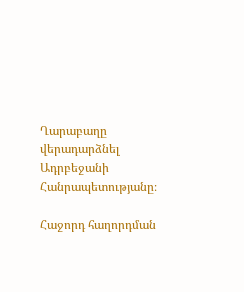Ղարաբաղը վերադարձնել Ադրբեջանի Հանրապետությանը։

Հաջորդ հաղորդման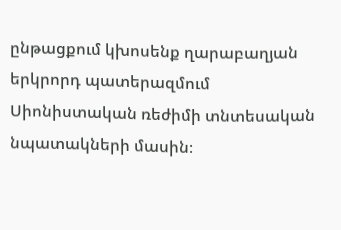ընթացքում կխոսենք ղարաբաղյան երկրորդ պատերազմում Սիոնիստական ռեժիմի տնտեսական նպատակների մասին։